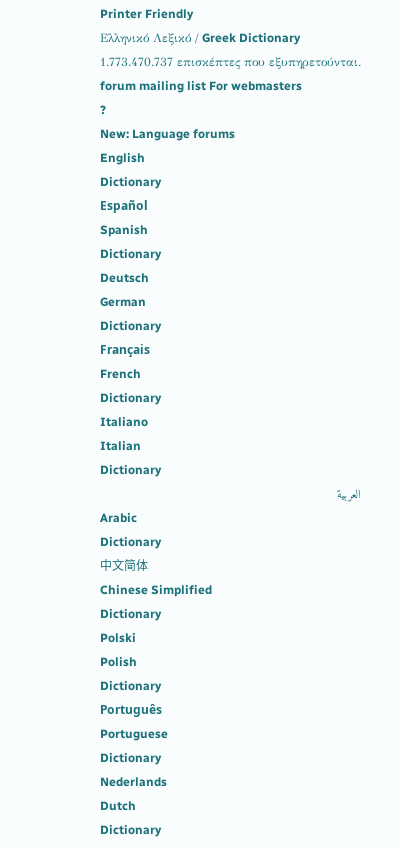Printer Friendly
Ελληνικό Λεξικό / Greek Dictionary
1.773.470.737 επισκέπτες που εξυπηρετούνται.
forum mailing list For webmasters
?
New: Language forums
English
Dictionary
Español
Spanish
Dictionary
Deutsch
German
Dictionary
Français
French
Dictionary
Italiano
Italian
Dictionary
العربية
Arabic
Dictionary
中文简体
Chinese Simplified
Dictionary
Polski
Polish
Dictionary
Português
Portuguese
Dictionary
Nederlands
Dutch
Dictionary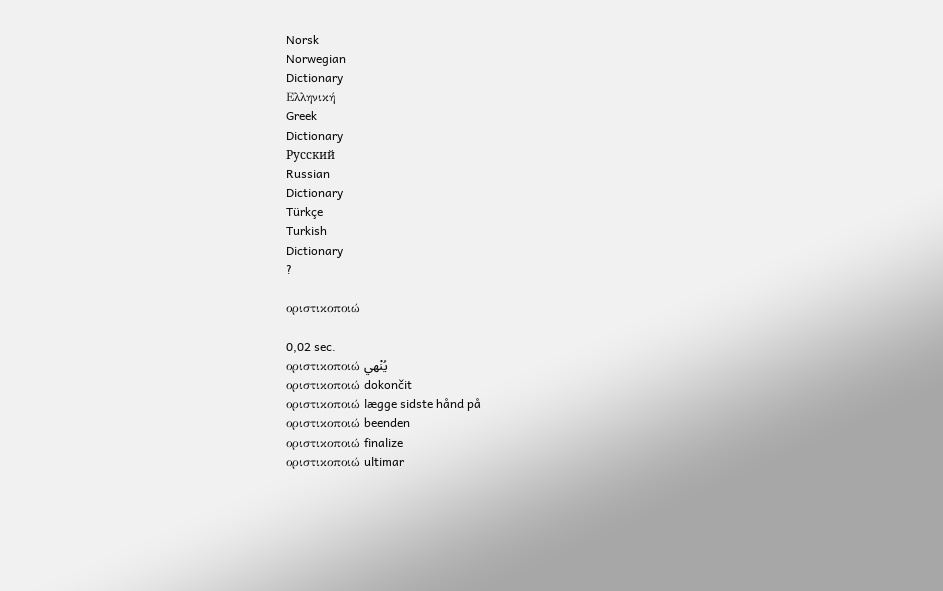Norsk
Norwegian
Dictionary
Ελληνική
Greek
Dictionary
Русский
Russian
Dictionary
Türkçe
Turkish
Dictionary
?

οριστικοποιώ

0,02 sec.
οριστικοποιώ يُنْهي
οριστικοποιώ dokončit
οριστικοποιώ lægge sidste hånd på
οριστικοποιώ beenden
οριστικοποιώ finalize
οριστικοποιώ ultimar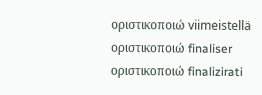οριστικοποιώ viimeistellä
οριστικοποιώ finaliser
οριστικοποιώ finalizirati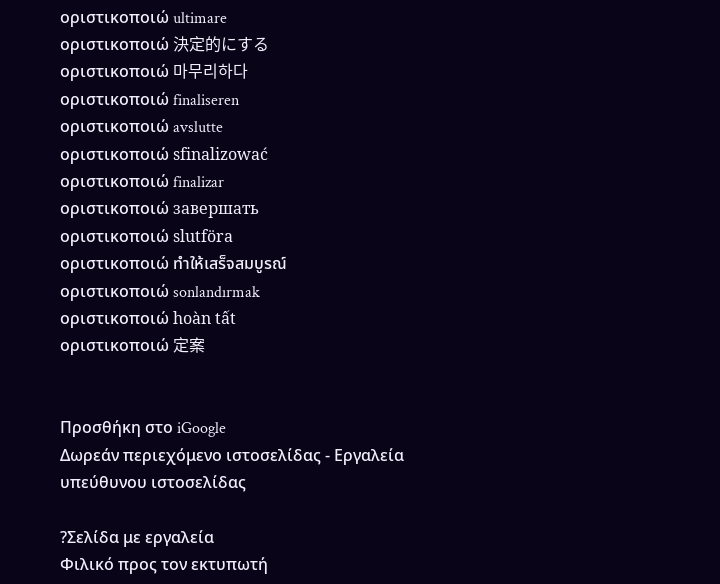οριστικοποιώ ultimare
οριστικοποιώ 決定的にする
οριστικοποιώ 마무리하다
οριστικοποιώ finaliseren
οριστικοποιώ avslutte
οριστικοποιώ sfinalizować
οριστικοποιώ finalizar
οριστικοποιώ завершать
οριστικοποιώ slutföra
οριστικοποιώ ทำให้เสร็จสมบูรณ์
οριστικοποιώ sonlandırmak
οριστικοποιώ hoàn tất
οριστικοποιώ 定案


Προσθήκη στο iGoogle
Δωρεάν περιεχόμενο ιστοσελίδας - Εργαλεία υπεύθυνου ιστοσελίδας

?Σελίδα με εργαλεία
Φιλικό προς τον εκτυπωτή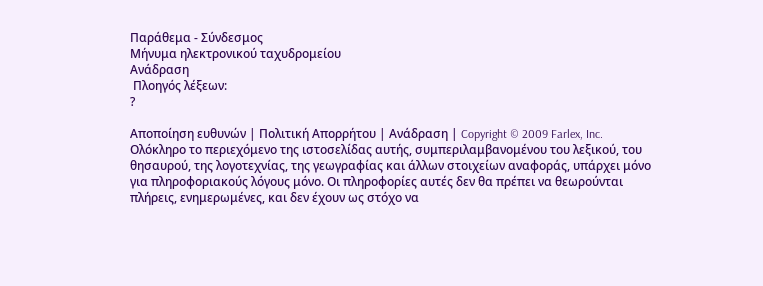Παράθεμα - Σύνδεσμος
Μήνυμα ηλεκτρονικού ταχυδρομείου
Ανάδραση
 Πλοηγός λέξεων:
?

Αποποίηση ευθυνών | Πολιτική Απορρήτου | Ανάδραση | Copyright © 2009 Farlex, Inc.
Ολόκληρο το περιεχόμενο της ιστοσελίδας αυτής, συμπεριλαμβανομένου του λεξικού, του θησαυρού, της λογοτεχνίας, της γεωγραφίας και άλλων στοιχείων αναφοράς, υπάρχει μόνο για πληροφοριακούς λόγους μόνο. Οι πληροφορίες αυτές δεν θα πρέπει να θεωρούνται πλήρεις, ενημερωμένες, και δεν έχουν ως στόχο να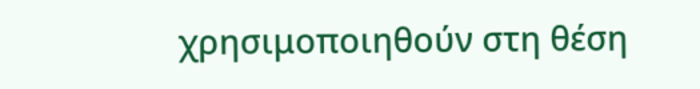χρησιμοποιηθούν στη θέση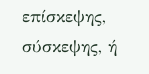επίσκεψης, σύσκεψης, ή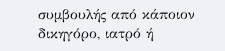συμβουλής από κάποιον δικηγόρο, ιατρό ή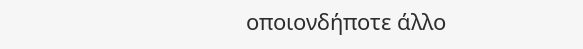οποιονδήποτε άλλο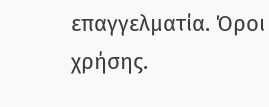επαγγελματία. Όροι χρήσης.